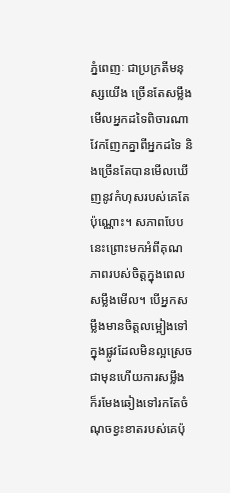ភ្នំពេញៈ ជាប្រក្រតីមនុស្សយើង ច្រើនតែសម្លឹងមើលអ្នកដទៃពិចារណាវែកញែកគ្នាពីអ្នកដទៃ និងច្រើនតែបានមើលឃើញនូវកំហុសរបស់គេតែប៉ុណ្ណោះ។ សភាពបែបនេះព្រោះមកអំពីគុណភាពរបស់ចិត្តក្នុងពេលសម្លឹងមើល។ បើអ្នកសម្លឹងមានចិត្តលម្អៀងទៅក្នុងផ្លូវដែលមិនល្អស្រេចជាមុនហើយការសម្លឹង ក៏រមែងឆៀងទៅរកតែចំណុចខ្វះខាតរបស់គេប៉ុ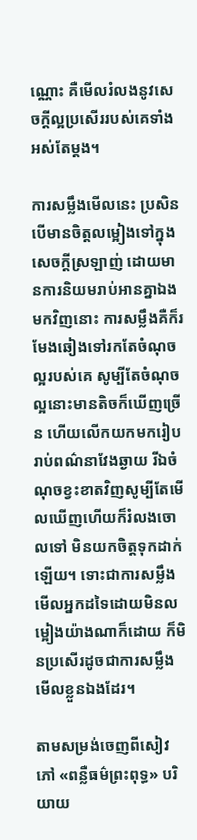ណ្ណោះ គឺមើលរំលងនូវសេចក្ដីល្អប្រសើររបស់គេទាំងអស់តែម្តង។

ការសម្លឹងមើលនេះ ប្រសិនបើមានចិត្តលម្អៀងទៅក្នុងសេចក្ដីស្រឡាញ់ ដោយមានការនិយមរាប់អានគ្នាឯងមកវិញនោះ ការសម្លឹងគឺក៏រមែងឆៀងទៅរកតែចំណុចល្អរបស់គេ សូម្បីតែចំណុចល្អនោះមានតិចក៏ឃើញច្រើន ហើយលើកយកមករៀបរាប់ពណ៌នាវែងឆ្ងាយ រីឯចំណុចខ្វះខាតវិញសូម្បីតែមើលឃើញហើយក៏រំលងចោលទៅ មិនយកចិត្តទុកដាក់ឡើយ។ ទោះជាការសម្លឹងមើលអ្នកដទៃដោយមិនលម្អៀងយ៉ាងណាក៏ដោយ ក៏មិនប្រសើរដូចជាការសម្លឹងមើលខ្លួនឯងដែរ។

តាមសម្រង់ចេញពីសៀវភៅ «ពន្លឺធម៌ព្រះពុទ្ធ» បរិយាយ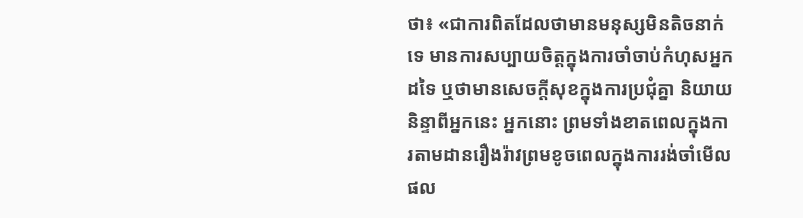ថា៖ «ជាការពិតដែលថាមានមនុស្សមិនតិចនាក់ទេ មានការសប្បាយចិត្តក្នុងការចាំចាប់កំហុសអ្នកដទៃ ឬថាមានសេចក្ដីសុខក្នុងការប្រជុំគ្នា និយាយនិន្ទាពីអ្នកនេះ អ្នកនោះ ព្រមទាំងខាតពេលក្នុងការតាមដានរឿងរ៉ាវព្រមខូចពេលក្នុងការរង់ចាំមើលផល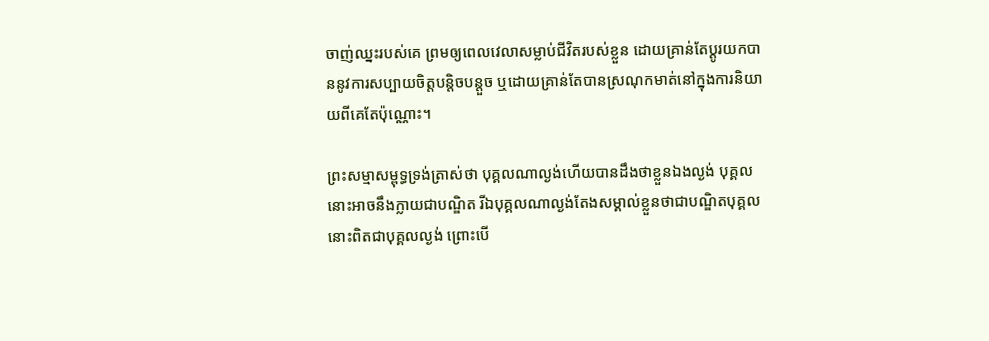ចាញ់ឈ្នះរបស់គេ ព្រមឲ្យពេលវេលាសម្លាប់ជីវិតរបស់ខ្លួន ដោយគ្រាន់តែប្ដូរយកបាននូវការសប្បាយចិត្តបន្តិចបន្តួច ឬដោយគ្រាន់តែបានស្រណុកមាត់នៅក្នុងការនិយាយពីគេតែប៉ុណ្ណោះ។

ព្រះសម្មាសម្ពុទ្ធទ្រង់ត្រាស់ថា បុគ្គលណាល្ងង់ហើយបានដឹងថាខ្លួនឯងល្ងង់ បុគ្គលនោះអាចនឹងក្លាយជាបណ្ឌិត រីឯបុគ្គលណាល្ងង់តែងសម្គាល់ខ្លួនថាជាបណ្ឌិតបុគ្គលនោះពិតជាបុគ្គលល្ងង់ ព្រោះបើ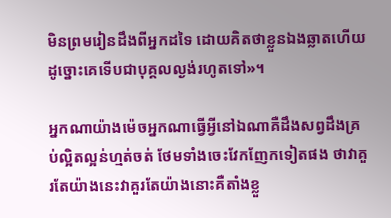មិនព្រមរៀនដឹងពីអ្នកដទៃ ដោយគិតថាខ្លួនឯងឆ្លាតហើយ ដូច្នោះគេទើបជាបុគ្គលល្ងង់រហូតទៅ»។

អ្នកណាយ៉ាងម៉េចអ្នកណាធ្វើអ្វីនៅឯណាគឺដឹងសព្វដឹងគ្រប់ល្អិតល្អន់ហ្មត់ចត់ ថែមទាំងចេះវែកញែកទៀតផង ថាវាគួរតែយ៉ាងនេះវាគួរតែយ៉ាងនោះគឺតាំងខ្លួ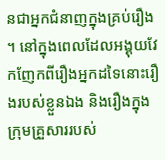នជាអ្នកជំនាញក្នុងគ្រប់រឿង។ នៅក្នុងពេលដែលអង្គុយវែកញែកពីរឿងអ្នកដទៃនោះរឿងរបស់ខ្លួនឯង និងរឿងក្នុងក្រុមគ្រួសាររបស់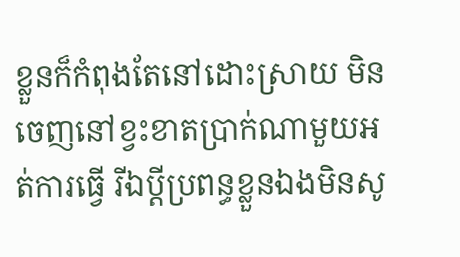ខ្លួនក៏កំពុងតែនៅដោះស្រាយ មិនចេញនៅខ្វះខាតប្រាក់ណាមួយអត់ការធ្វើ រីឯប្ដីប្រពន្ធខ្លួនឯងមិនសូ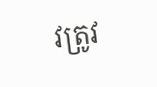វត្រូវ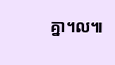គ្នា។ល៕